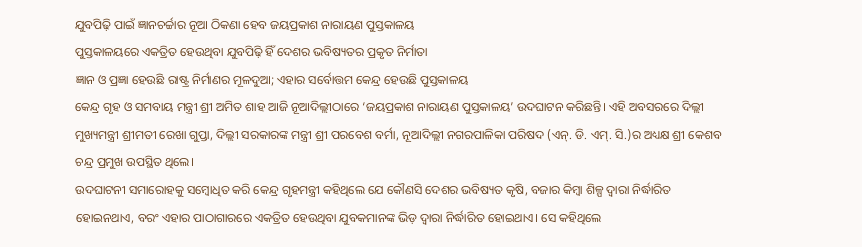ଯୁବପିଢ଼ି ପାଇଁ ଜ୍ଞାନଚର୍ଚ୍ଚାର ନୂଆ ଠିକଣା ହେବ ଜୟପ୍ରକାଶ ନାରାୟଣ ପୁସ୍ତକାଳୟ
ପୁସ୍ତକାଳୟରେ ଏକତ୍ରିତ ହେଉଥିବା ଯୁବପିଢ଼ି ହିଁ ଦେଶର ଭବିଷ୍ୟତର ପ୍ରକୃତ ନିର୍ମାତା
ଜ୍ଞାନ ଓ ପ୍ରଜ୍ଞା ହେଉଛି ରାଷ୍ଟ୍ର ନିର୍ମାଣର ମୂଳଦୁଆ; ଏହାର ସର୍ବୋତ୍ତମ କେନ୍ଦ୍ର ହେଉଛି ପୁସ୍ତକାଳୟ
କେନ୍ଦ୍ର ଗୃହ ଓ ସମବାୟ ମନ୍ତ୍ରୀ ଶ୍ରୀ ଅମିତ ଶାହ ଆଜି ନୂଆଦିଲ୍ଲୀଠାରେ ‘ଜୟପ୍ରକାଶ ନାରାୟଣ ପୁସ୍ତକାଳୟ’ ଉଦଘାଟନ କରିଛନ୍ତି। ଏହି ଅବସରରେ ଦିଲ୍ଲୀ ମୁଖ୍ୟମନ୍ତ୍ରୀ ଶ୍ରୀମତୀ ରେଖା ଗୁପ୍ତା, ଦିଲ୍ଲୀ ସରକାରଙ୍କ ମନ୍ତ୍ରୀ ଶ୍ରୀ ପରବେଶ ବର୍ମା, ନୂଆଦିଲ୍ଲୀ ନଗରପାଳିକା ପରିଷଦ (ଏନ୍. ଡି. ଏମ୍. ସି.)ର ଅଧ୍ୟକ୍ଷ ଶ୍ରୀ କେଶବ ଚନ୍ଦ୍ର ପ୍ରମୁଖ ଉପସ୍ଥିତ ଥିଲେ।
ଉଦଘାଟନୀ ସମାରୋହକୁ ସମ୍ବୋଧିତ କରି କେନ୍ଦ୍ର ଗୃହମନ୍ତ୍ରୀ କହିଥିଲେ ଯେ କୌଣସି ଦେଶର ଭବିଷ୍ୟତ କୃଷି, ବଜାର କିମ୍ବା ଶିଳ୍ପ ଦ୍ୱାରା ନିର୍ଦ୍ଧାରିତ ହୋଇନଥାଏ, ବରଂ ଏହାର ପାଠାଗାରରେ ଏକତ୍ରିତ ହେଉଥିବା ଯୁବକମାନଙ୍କ ଭିଡ଼ ଦ୍ୱାରା ନିର୍ଦ୍ଧାରିତ ହୋଇଥାଏ। ସେ କହିଥିଲେ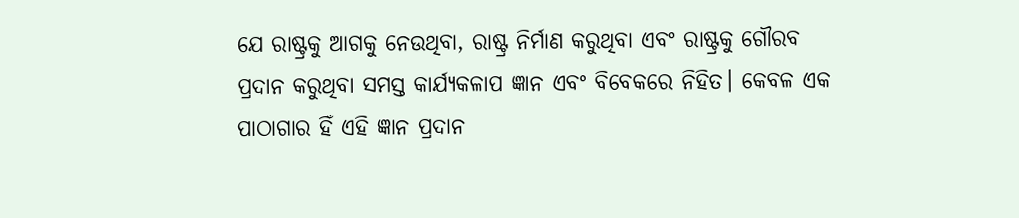ଯେ ରାଷ୍ଟ୍ରକୁ ଆଗକୁ ନେଉଥିବା, ରାଷ୍ଟ୍ର ନିର୍ମାଣ କରୁଥିବା ଏବଂ ରାଷ୍ଟ୍ରକୁ ଗୌରବ ପ୍ରଦାନ କରୁଥିବା ସମସ୍ତ କାର୍ଯ୍ୟକଳାପ ଜ୍ଞାନ ଏବଂ ବିବେକରେ ନିହିତ। କେବଳ ଏକ ପାଠାଗାର ହିଁ ଏହି ଜ୍ଞାନ ପ୍ରଦାନ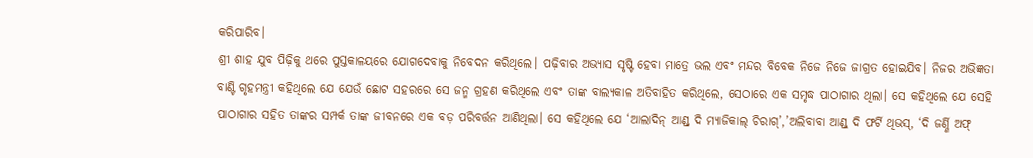କରିପାରିବ।
ଶ୍ରୀ ଶାହ ଯୁବ ପିଢ଼ିକୁ ଥରେ ପୁସ୍ତକାଳୟରେ ଯୋଗଦେବାକୁ ନିବେଦନ କରିଥିଲେ। ପଢ଼ିବାର ଅଭ୍ୟାସ ସୃଷ୍ଟି ହେବା ମାତ୍ରେ ଭଲ ଏବଂ ମନ୍ଦର ବିବେକ ନିଜେ ନିଜେ ଜାଗ୍ରତ ହୋଇଯିବ। ନିଜର ଅଭିଜ୍ଞତା ବାଣ୍ଟି ଗୃହମନ୍ତ୍ରୀ କହିଥିଲେ ଯେ ଯେଉଁ ଛୋଟ ସହରରେ ସେ ଜନ୍ମ ଗ୍ରହଣ କରିଥିଲେ ଏବଂ ତାଙ୍କ ବାଲ୍ୟକାଳ ଅତିବାହିତ କରିଥିଲେ, ସେଠାରେ ଏକ ସମୃଦ୍ଧ ପାଠାଗାର ଥିଲା। ସେ କହିଥିଲେ ଯେ ସେହି ପାଠାଗାର ସହିତ ତାଙ୍କର ସମ୍ପର୍କ ତାଙ୍କ ଜୀବନରେ ଏକ ବଡ଼ ପରିବର୍ତ୍ତନ ଆଣିଥିଲା। ସେ କହିଥିଲେ ଯେ ‘ଆଲାଦିନ୍ ଆଣ୍ଡ୍ ଦି ମ୍ୟାଜିକାଲ୍ ଚିରାଗ୍’,’ଅଲିବାବା ଆଣ୍ଡ୍ ଦି ଫର୍ଟି ଥିଭସ୍, ‘ଦି ଜର୍ଣ୍ଣି ଅଫ୍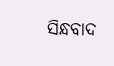ସିନ୍ଧବାଦ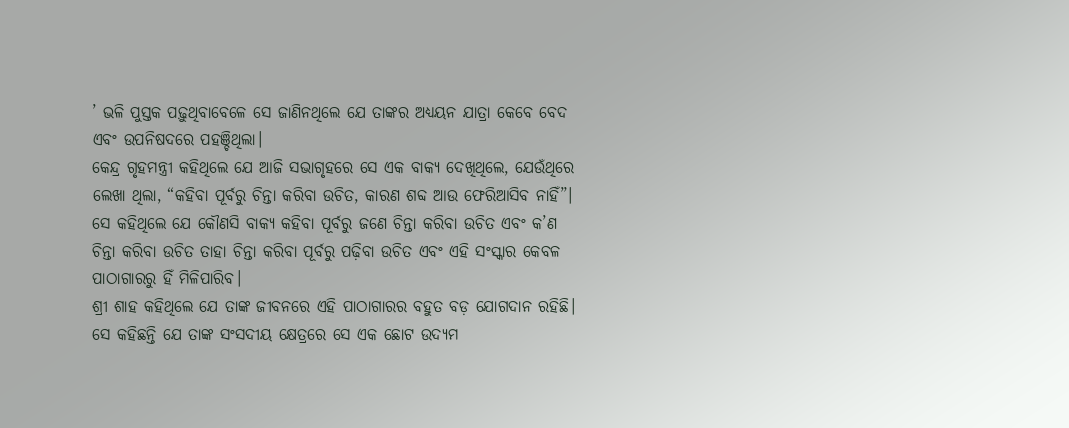’ ଭଳି ପୁସ୍ତକ ପଢ଼ୁଥିବାବେଳେ ସେ ଜାଣିନଥିଲେ ଯେ ତାଙ୍କର ଅଧ୍ୟୟନ ଯାତ୍ରା କେବେ ବେଦ ଏବଂ ଉପନିଷଦରେ ପହଞ୍ଚିଥିଲା।
କେନ୍ଦ୍ର ଗୃହମନ୍ତ୍ରୀ କହିଥିଲେ ଯେ ଆଜି ସଭାଗୃହରେ ସେ ଏକ ବାକ୍ୟ ଦେଖିଥିଲେ, ଯେଉଁଥିରେ ଲେଖା ଥିଲା, “କହିବା ପୂର୍ବରୁ ଚିନ୍ତା କରିବା ଉଚିତ, କାରଣ ଶବ୍ଦ ଆଉ ଫେରିଆସିବ ନାହିଁ”। ସେ କହିଥିଲେ ଯେ କୌଣସି ବାକ୍ୟ କହିବା ପୂର୍ବରୁ ଜଣେ ଚିନ୍ତା କରିବା ଉଚିତ ଏବଂ କ’ଣ ଚିନ୍ତା କରିବା ଉଚିତ ତାହା ଚିନ୍ତା କରିବା ପୂର୍ବରୁ ପଢ଼ିବା ଉଚିତ ଏବଂ ଏହି ସଂସ୍କାର କେବଳ ପାଠାଗାରରୁ ହିଁ ମିଳିପାରିବ।
ଶ୍ରୀ ଶାହ କହିଥିଲେ ଯେ ତାଙ୍କ ଜୀବନରେ ଏହି ପାଠାଗାରର ବହୁତ ବଡ଼ ଯୋଗଦାନ ରହିଛି। ସେ କହିଛନ୍ତି ଯେ ତାଙ୍କ ସଂସଦୀୟ କ୍ଷେତ୍ରରେ ସେ ଏକ ଛୋଟ ଉଦ୍ୟମ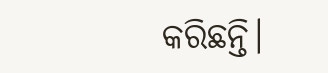କରିଛନ୍ତି।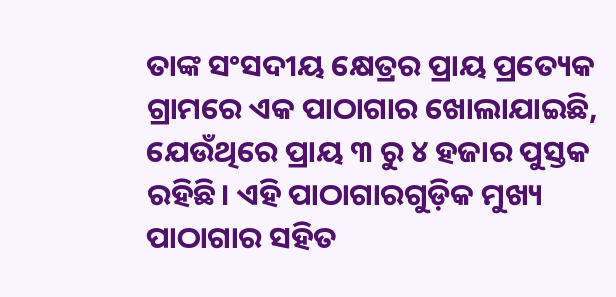ତାଙ୍କ ସଂସଦୀୟ କ୍ଷେତ୍ରର ପ୍ରାୟ ପ୍ରତ୍ୟେକ ଗ୍ରାମରେ ଏକ ପାଠାଗାର ଖୋଲାଯାଇଛି, ଯେଉଁଥିରେ ପ୍ରାୟ ୩ ରୁ ୪ ହଜାର ପୁସ୍ତକ ରହିଛି। ଏହି ପାଠାଗାରଗୁଡ଼ିକ ମୁଖ୍ୟ ପାଠାଗାର ସହିତ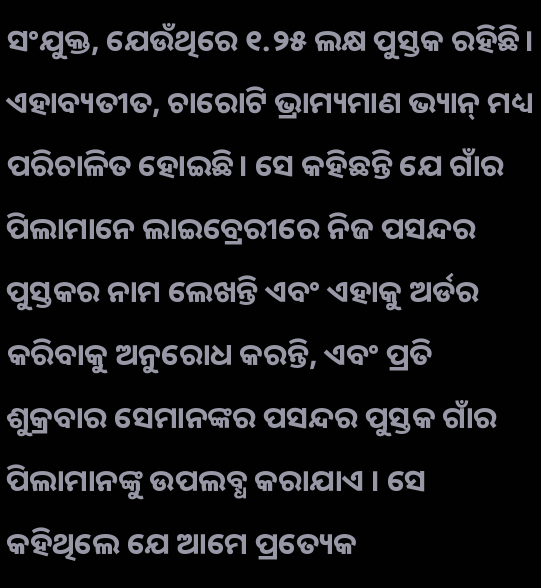ସଂଯୁକ୍ତ, ଯେଉଁଥିରେ ୧.୨୫ ଲକ୍ଷ ପୁସ୍ତକ ରହିଛି। ଏହାବ୍ୟତୀତ, ଚାରୋଟି ଭ୍ରାମ୍ୟମାଣ ଭ୍ୟାନ୍ ମଧ୍ୟ ପରିଚାଳିତ ହୋଇଛି। ସେ କହିଛନ୍ତି ଯେ ଗାଁର ପିଲାମାନେ ଲାଇବ୍ରେରୀରେ ନିଜ ପସନ୍ଦର ପୁସ୍ତକର ନାମ ଲେଖନ୍ତି ଏବଂ ଏହାକୁ ଅର୍ଡର କରିବାକୁ ଅନୁରୋଧ କରନ୍ତି, ଏବଂ ପ୍ରତି ଶୁକ୍ରବାର ସେମାନଙ୍କର ପସନ୍ଦର ପୁସ୍ତକ ଗାଁର ପିଲାମାନଙ୍କୁ ଉପଲବ୍ଧ କରାଯାଏ । ସେ କହିଥିଲେ ଯେ ଆମେ ପ୍ରତ୍ୟେକ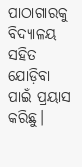ପାଠାଗାରକୁ ବିଦ୍ୟାଳୟ ସହିତ ଯୋଡ଼ିବା ପାଇଁ ପ୍ରୟାସ କରିଛୁ।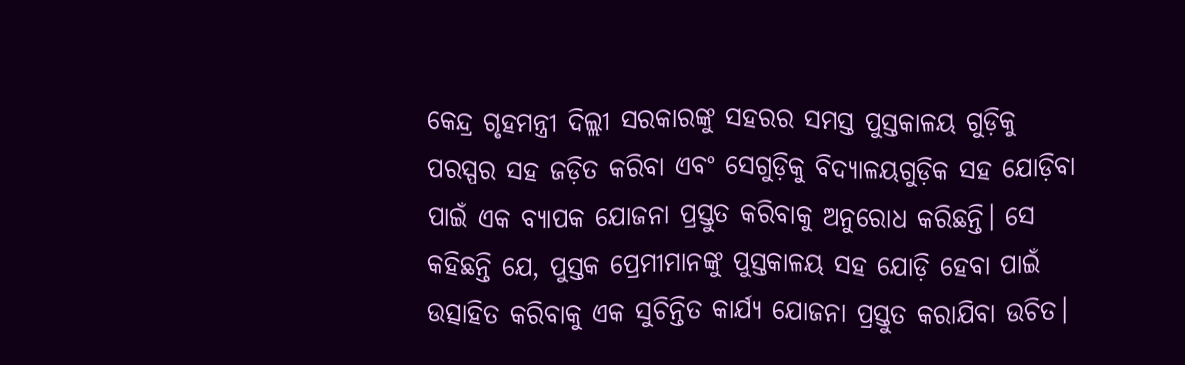କେନ୍ଦ୍ର ଗୃହମନ୍ତ୍ରୀ ଦିଲ୍ଲୀ ସରକାରଙ୍କୁ ସହରର ସମସ୍ତ ପୁସ୍ତକାଳୟ ଗୁଡ଼ିକୁ ପରସ୍ପର ସହ ଜଡ଼ିତ କରିବା ଏବଂ ସେଗୁଡ଼ିକୁ ବିଦ୍ୟାଳୟଗୁଡ଼ିକ ସହ ଯୋଡ଼ିବା ପାଇଁ ଏକ ବ୍ୟାପକ ଯୋଜନା ପ୍ରସ୍ତୁତ କରିବାକୁ ଅନୁରୋଧ କରିଛନ୍ତି। ସେ କହିଛନ୍ତି ଯେ, ପୁସ୍ତକ ପ୍ରେମୀମାନଙ୍କୁ ପୁସ୍ତକାଳୟ ସହ ଯୋଡ଼ି ହେବା ପାଇଁ ଉତ୍ସାହିତ କରିବାକୁ ଏକ ସୁଚିନ୍ତିତ କାର୍ଯ୍ୟ ଯୋଜନା ପ୍ରସ୍ତୁତ କରାଯିବା ଉଚିତ।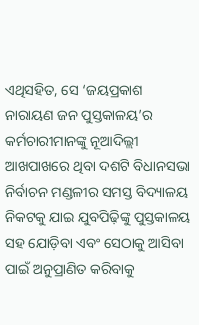ଏଥିସହିତ, ସେ ‘ଜୟପ୍ରକାଶ ନାରାୟଣ ଜନ ପୁସ୍ତକାଳୟ’ର କର୍ମଚାରୀମାନଙ୍କୁ ନୂଆଦିଲ୍ଲୀ ଆଖପାଖରେ ଥିବା ଦଶଟି ବିଧାନସଭା ନିର୍ବାଚନ ମଣ୍ଡଳୀର ସମସ୍ତ ବିଦ୍ୟାଳୟ ନିକଟକୁ ଯାଇ ଯୁବପିଢ଼ିଙ୍କୁ ପୁସ୍ତକାଳୟ ସହ ଯୋଡ଼ିବା ଏବଂ ସେଠାକୁ ଆସିବା ପାଇଁ ଅନୁପ୍ରାଣିତ କରିବାକୁ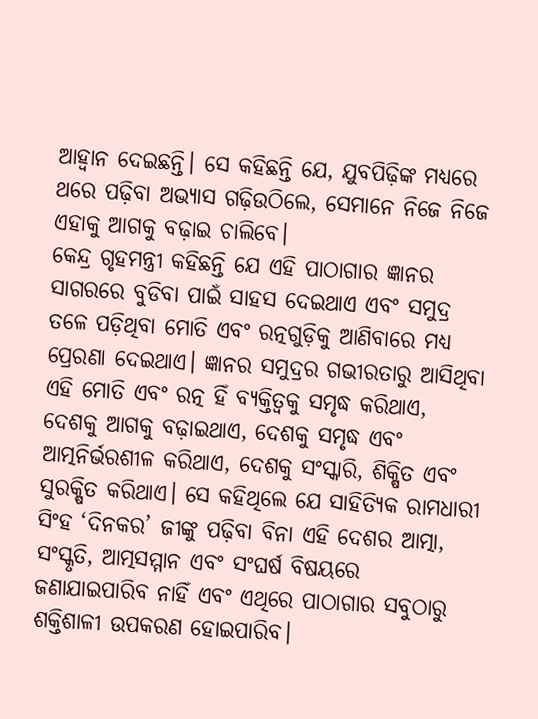ଆହ୍ୱାନ ଦେଇଛନ୍ତି। ସେ କହିଛନ୍ତି ଯେ, ଯୁବପିଢ଼ିଙ୍କ ମଧ୍ୟରେ ଥରେ ପଢ଼ିବା ଅଭ୍ୟାସ ଗଢ଼ିଉଠିଲେ, ସେମାନେ ନିଜେ ନିଜେ ଏହାକୁ ଆଗକୁ ବଢ଼ାଇ ଚାଲିବେ।
କେନ୍ଦ୍ର ଗୃହମନ୍ତ୍ରୀ କହିଛନ୍ତି ଯେ ଏହି ପାଠାଗାର ଜ୍ଞାନର ସାଗରରେ ବୁଡିବା ପାଇଁ ସାହସ ଦେଇଥାଏ ଏବଂ ସମୁଦ୍ର ତଳେ ପଡ଼ିଥିବା ମୋତି ଏବଂ ରତ୍ନଗୁଡ଼ିକୁ ଆଣିବାରେ ମଧ୍ୟ ପ୍ରେରଣା ଦେଇଥାଏ। ଜ୍ଞାନର ସମୁଦ୍ରର ଗଭୀରତାରୁ ଆସିଥିବା ଏହି ମୋତି ଏବଂ ରତ୍ନ ହିଁ ବ୍ୟକ୍ତିତ୍ୱକୁ ସମୃଦ୍ଧ କରିଥାଏ, ଦେଶକୁ ଆଗକୁ ବଢ଼ାଇଥାଏ, ଦେଶକୁ ସମୃଦ୍ଧ ଏବଂ ଆତ୍ମନିର୍ଭରଶୀଳ କରିଥାଏ, ଦେଶକୁ ସଂସ୍କାରି, ଶିକ୍ଷିତ ଏବଂ ସୁରକ୍ଷିତ କରିଥାଏ। ସେ କହିଥିଲେ ଯେ ସାହିତ୍ୟିକ ରାମଧାରୀ ସିଂହ ‘ଦିନକର’ ଜୀଙ୍କୁ ପଢ଼ିବା ବିନା ଏହି ଦେଶର ଆତ୍ମା, ସଂସ୍କୃତି, ଆତ୍ମସମ୍ମାନ ଏବଂ ସଂଘର୍ଷ ବିଷୟରେ ଜଣାଯାଇପାରିବ ନାହିଁ ଏବଂ ଏଥିରେ ପାଠାଗାର ସବୁଠାରୁ ଶକ୍ତିଶାଳୀ ଉପକରଣ ହୋଇପାରିବ।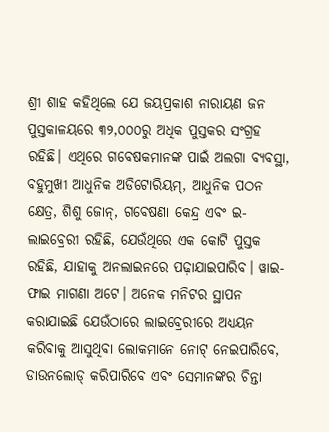ଶ୍ରୀ ଶାହ କହିଥିଲେ ଯେ ଜୟପ୍ରକାଶ ନାରାୟଣ ଜନ ପୁସ୍ତକାଳୟରେ ୩୨,୦୦୦ରୁ ଅଧିକ ପୁସ୍ତକର ସଂଗ୍ରହ ରହିଛି। ଏଥିରେ ଗବେଷକମାନଙ୍କ ପାଇଁ ଅଲଗା ବ୍ୟବସ୍ଥା, ବହୁମୁଖୀ ଆଧୁନିକ ଅଡିଟୋରିୟମ୍, ଆଧୁନିକ ପଠନ କ୍ଷେତ୍ର, ଶିଶୁ ଜୋନ୍, ଗବେଷଣା କେନ୍ଦ୍ର ଏବଂ ଇ-ଲାଇବ୍ରେରୀ ରହିଛି, ଯେଉଁଥିରେ ଏକ କୋଟି ପୁସ୍ତକ ରହିଛି, ଯାହାକୁ ଅନଲାଇନରେ ପଢ଼ାଯାଇପାରିବ। ୱାଇ-ଫାଇ ମାଗଣା ଅଟେ। ଅନେକ ମନିଟର ସ୍ଥାପନ କରାଯାଇଛି ଯେଉଁଠାରେ ଲାଇବ୍ରେରୀରେ ଅଧ୍ୟୟନ କରିବାକୁ ଆସୁଥିବା ଲୋକମାନେ ନୋଟ୍ ନେଇପାରିବେ, ଡାଉନଲୋଡ୍ କରିପାରିବେ ଏବଂ ସେମାନଙ୍କର ଚିନ୍ତା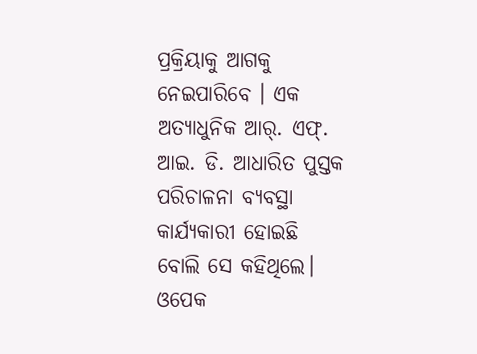ପ୍ରକ୍ରିୟାକୁ ଆଗକୁ ନେଇପାରିବେ । ଏକ ଅତ୍ୟାଧୁନିକ ଆର୍. ଏଫ୍. ଆଇ. ଡି. ଆଧାରିତ ପୁସ୍ତକ ପରିଚାଳନା ବ୍ୟବସ୍ଥା କାର୍ଯ୍ୟକାରୀ ହୋଇଛି ବୋଲି ସେ କହିଥିଲେ। ଓପେକ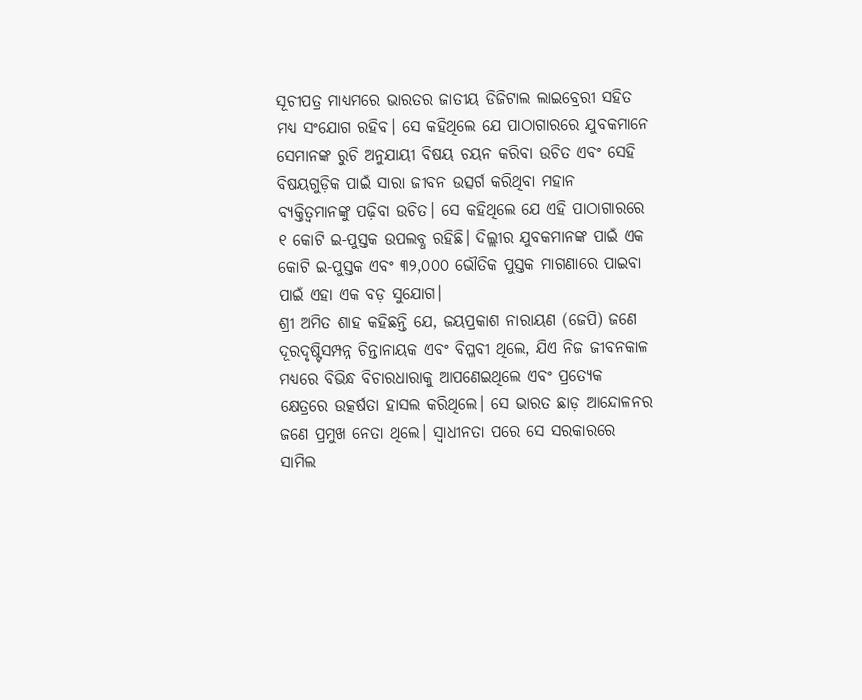ସୂଚୀପତ୍ର ମାଧ୍ୟମରେ ଭାରତର ଜାତୀୟ ଡିଜିଟାଲ ଲାଇବ୍ରେରୀ ସହିତ ମଧ୍ୟ ସଂଯୋଗ ରହିବ। ସେ କହିଥିଲେ ଯେ ପାଠାଗାରରେ ଯୁବକମାନେ ସେମାନଙ୍କ ରୁଚି ଅନୁଯାୟୀ ବିଷୟ ଚୟନ କରିବା ଉଚିତ ଏବଂ ସେହି ବିଷୟଗୁଡ଼ିକ ପାଇଁ ସାରା ଜୀବନ ଉତ୍ସର୍ଗ କରିଥିବା ମହାନ ବ୍ୟକ୍ତିତ୍ୱମାନଙ୍କୁ ପଢ଼ିବା ଉଚିତ। ସେ କହିଥିଲେ ଯେ ଏହି ପାଠାଗାରରେ ୧ କୋଟି ଇ-ପୁସ୍ତକ ଉପଲବ୍ଧ ରହିଛି। ଦିଲ୍ଲୀର ଯୁବକମାନଙ୍କ ପାଇଁ ଏକ କୋଟି ଇ-ପୁସ୍ତକ ଏବଂ ୩୨,୦୦୦ ଭୌତିକ ପୁସ୍ତକ ମାଗଣାରେ ପାଇବା ପାଇଁ ଏହା ଏକ ବଡ଼ ସୁଯୋଗ।
ଶ୍ରୀ ଅମିତ ଶାହ କହିଛନ୍ତି ଯେ, ଜୟପ୍ରକାଶ ନାରାୟଣ (ଜେପି) ଜଣେ ଦୂରଦୃଷ୍ଟିସମ୍ପନ୍ନ ଚିନ୍ତାନାୟକ ଏବଂ ବିପ୍ଳବୀ ଥିଲେ, ଯିଏ ନିଜ ଜୀବନକାଳ ମଧ୍ୟରେ ବିଭିନ୍ଧ ବିଚାରଧାରାକୁ ଆପଣେଇଥିଲେ ଏବଂ ପ୍ରତ୍ୟେକ କ୍ଷେତ୍ରରେ ଉତ୍କର୍ଷତା ହାସଲ କରିଥିଲେ। ସେ ଭାରତ ଛାଡ଼ ଆନ୍ଦୋଳନର ଜଣେ ପ୍ରମୁଖ ନେତା ଥିଲେ। ସ୍ୱାଧୀନତା ପରେ ସେ ସରକାରରେ ସାମିଲ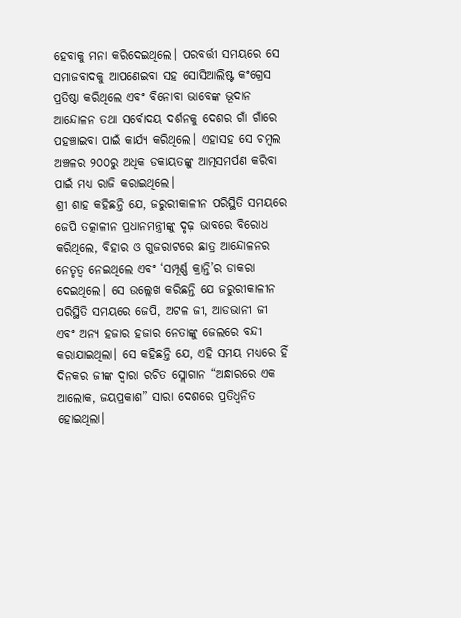ହେବାକୁ ମନା କରିଦେଇଥିଲେ। ପରବର୍ତ୍ତୀ ସମୟରେ ସେ ସମାଜବାଦକୁ ଆପଣେଇବା ସହ ସୋସିଆଲିଷ୍ଟ କଂଗ୍ରେସ ପ୍ରତିଷ୍ଠା କରିଥିଲେ ଏବଂ ବିନୋବା ଭାବେଙ୍କ ଭୂଦାନ ଆନ୍ଦୋଳନ ତଥା ସର୍ବୋଦୟ ଦର୍ଶନକୁ ଦେଶର ଗାଁ ଗାଁରେ ପହଞ୍ଚାଇବା ପାଇଁ କାର୍ଯ୍ୟ କରିଥିଲେ। ଏହାସହ ସେ ଚମ୍ବଲ ଅଞ୍ଚଳର ୨୦୦ରୁ ଅଧିକ ଡକାୟତଙ୍କୁ ଆତ୍ମସମର୍ପଣ କରିବା ପାଇଁ ମଧ୍ୟ ରାଜି କରାଇଥିଲେ।
ଶ୍ରୀ ଶାହ କହିଛନ୍ତି ଯେ, ଜରୁରୀକାଳୀନ ପରିସ୍ଥିତି ସମୟରେ ଜେପି ତତ୍କାଳୀନ ପ୍ରଧାନମନ୍ତ୍ରୀଙ୍କୁ ଦୃଢ଼ ଭାବରେ ବିରୋଧ କରିଥିଲେ, ବିହାର ଓ ଗୁଜରାଟରେ ଛାତ୍ର ଆନ୍ଦୋଳନର ନେତୃତ୍ୱ ନେଇଥିଲେ ଏବଂ ‘ସମ୍ପୂର୍ଣ୍ଣ କ୍ରାନ୍ତି’ର ଡାକରା ଦେଇଥିଲେ। ସେ ଉଲ୍ଲେଖ କରିଛନ୍ତି ଯେ ଜରୁରୀକାଳୀନ ପରିସ୍ଥିତି ସମୟରେ ଜେପି, ଅଟଳ ଜୀ, ଆଡଭାନୀ ଜୀ ଏବଂ ଅନ୍ୟ ହଜାର ହଜାର ନେତାଙ୍କୁ ଜେଲରେ ବନ୍ଦୀ କରାଯାଇଥିଲା। ସେ କହିଛନ୍ତି ଯେ, ଏହି ସମୟ ମଧ୍ୟରେ ହିଁ ଦିନକର ଜୀଙ୍କ ଦ୍ୱାରା ରଚିତ ସ୍ଲୋଗାନ “ଅନ୍ଧାରରେ ଏକ ଆଲୋକ, ଜୟପ୍ରକାଶ” ସାରା ଦେଶରେ ପ୍ରତିଧ୍ୱନିତ ହୋଇଥିଲା।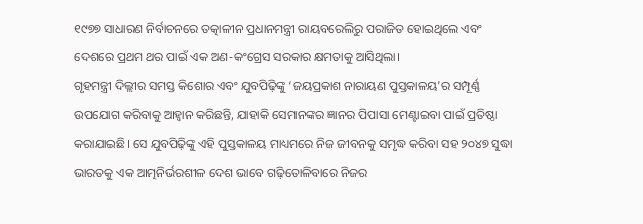୧୯୭୭ ସାଧାରଣ ନିର୍ବାଚନରେ ତତ୍କାଳୀନ ପ୍ରଧାନମନ୍ତ୍ରୀ ରାୟବରେଲିରୁ ପରାଜିତ ହୋଇଥିଲେ ଏବଂ ଦେଶରେ ପ୍ରଥମ ଥର ପାଇଁ ଏକ ଅଣ-କଂଗ୍ରେସ ସରକାର କ୍ଷମତାକୁ ଆସିଥିଲା।
ଗୃହମନ୍ତ୍ରୀ ଦିଲ୍ଲୀର ସମସ୍ତ କିଶୋର ଏବଂ ଯୁବପିଢ଼ିଙ୍କୁ ‘ଜୟପ୍ରକାଶ ନାରାୟଣ ପୁସ୍ତକାଳୟ’ର ସମ୍ପୂର୍ଣ୍ଣ ଉପଯୋଗ କରିବାକୁ ଆହ୍ୱାନ କରିଛନ୍ତି, ଯାହାକି ସେମାନଙ୍କର ଜ୍ଞାନର ପିପାସା ମେଣ୍ଟାଇବା ପାଇଁ ପ୍ରତିଷ୍ଠା କରାଯାଇଛି। ସେ ଯୁବପିଢ଼ିଙ୍କୁ ଏହି ପୁସ୍ତକାଳୟ ମାଧ୍ୟମରେ ନିଜ ଜୀବନକୁ ସମୃଦ୍ଧ କରିବା ସହ ୨୦୪୭ ସୁଦ୍ଧା ଭାରତକୁ ଏକ ଆତ୍ମନିର୍ଭରଶୀଳ ଦେଶ ଭାବେ ଗଢ଼ିତୋଳିବାରେ ନିଜର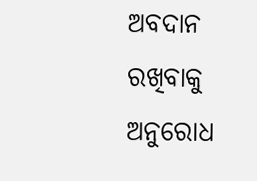ଅବଦାନ ରଖିବାକୁ ଅନୁରୋଧ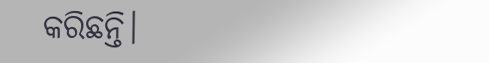କରିଛନ୍ତି।